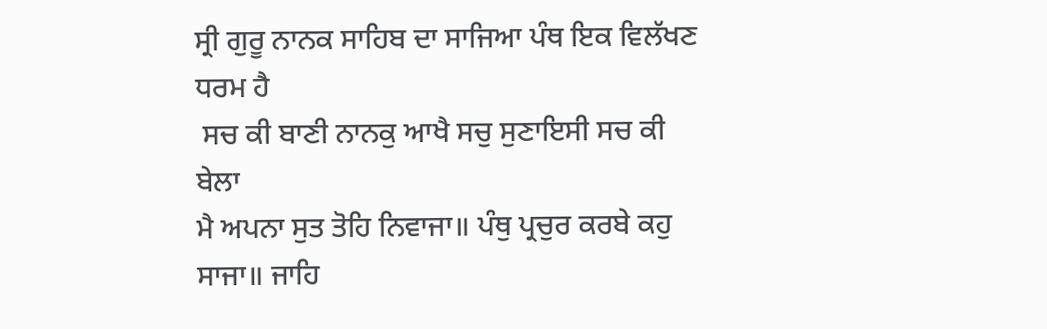ਸ੍ਰੀ ਗੁਰੂ ਨਾਨਕ ਸਾਹਿਬ ਦਾ ਸਾਜਿਆ ਪੰਥ ਇਕ ਵਿਲੱਖਣ ਧਰਮ ਹੈ
 ਸਚ ਕੀ ਬਾਣੀ ਨਾਨਕੁ ਆਖੈ ਸਚੁ ਸੁਣਾਇਸੀ ਸਚ ਕੀ ਬੇਲਾ
ਮੈ ਅਪਨਾ ਸੁਤ ਤੋਹਿ ਨਿਵਾਜਾ॥ ਪੰਥੁ ਪ੍ਰਚੁਰ ਕਰਬੇ ਕਹੁ ਸਾਜਾ॥ ਜਾਹਿ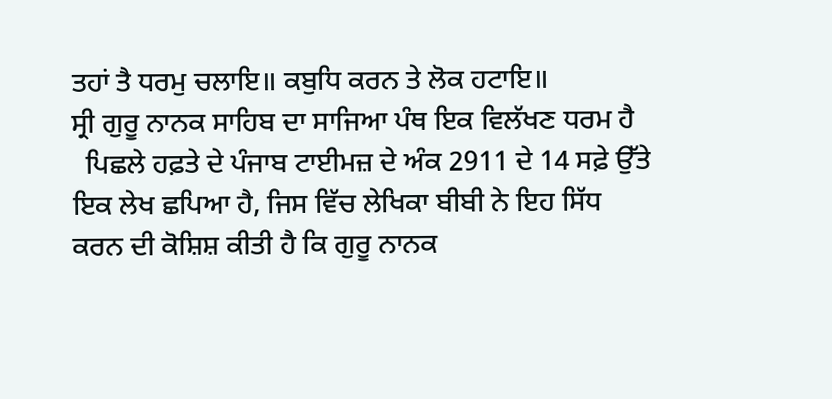ਤਹਾਂ ਤੈ ਧਰਮੁ ਚਲਾਇ॥ ਕਬੁਧਿ ਕਰਨ ਤੇ ਲੋਕ ਹਟਾਇ॥
ਸ੍ਰੀ ਗੁਰੂ ਨਾਨਕ ਸਾਹਿਬ ਦਾ ਸਾਜਿਆ ਪੰਥ ਇਕ ਵਿਲੱਖਣ ਧਰਮ ਹੈ
  ਪਿਛਲੇ ਹਫ਼ਤੇ ਦੇ ਪੰਜਾਬ ਟਾਈਮਜ਼ ਦੇ ਅੰਕ 2911 ਦੇ 14 ਸਫ਼ੇ ਉੱਤੇ ਇਕ ਲੇਖ ਛਪਿਆ ਹੈ, ਜਿਸ ਵਿੱਚ ਲੇਖਿਕਾ ਬੀਬੀ ਨੇ ਇਹ ਸਿੱਧ ਕਰਨ ਦੀ ਕੋਸ਼ਿਸ਼ ਕੀਤੀ ਹੈ ਕਿ ਗੁਰੂ ਨਾਨਕ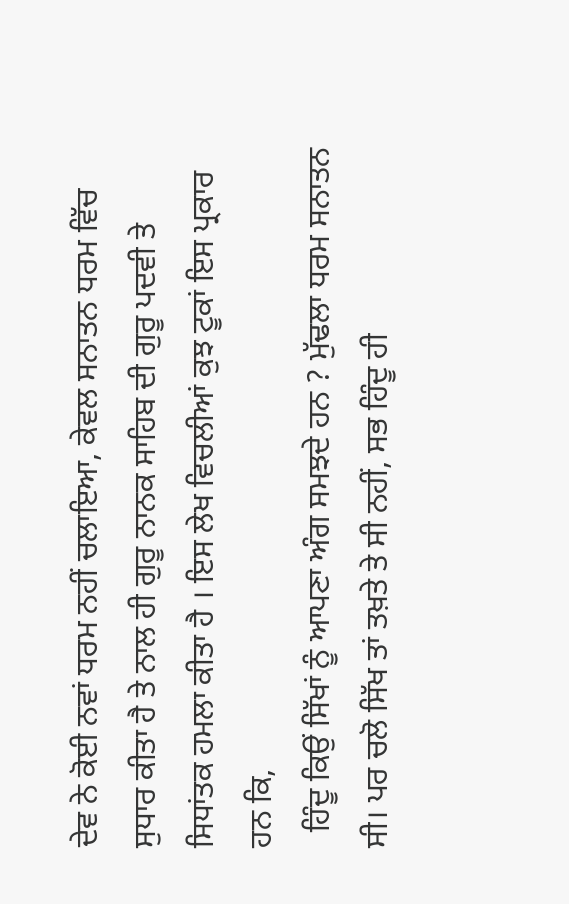ਦੇਵ ਨੇ ਕੋਈ ਨਵਾਂ ਧਰਮ ਨਹੀਂ ਚਲਾਇਆ, ਕੇਵਲ ਸਨਾਤਨ ਧਰਮ ਵਿੱਚ ਸੁਧਾਰ ਕੀਤਾ ਹੈ ਤੇ ਨਾਲ ਹੀ ਗੁਰੂ ਨਾਨਕ ਸਾਹਿਬ ਦੀ ਗੁਰੂ ਪਦਵੀ ਤੇ ਸਿਧਾਂਤਕ ਹਮਲਾ ਕੀਤਾ ਹੈ । ਇਸ ਲੇਖ ਵਿਚਲੀਆਂ ਕੁਝ ਟੂਕਾਂ ਇਸ ਪ੍ਰਕਾਰ ਹਨ ਕਿ,
  ਹਿੰਦੂ ਕਿਉਂ ਸਿੱਖਾਂ ਨੂੰ ਆਪਣਾ ਅੰਗ ਸਮਝਦੇ ਹਨ ? ਮੁੱਢਲਾ ਧਰਮ ਸਨਾਤਨ ਸੀ। ਪਰ ਚਲੋ ਸਿੱਖ ਤਾਂ ਤਖ਼ਤੇ ਤੇ ਸੀ ਨਹੀਂ, ਸਭ ਹਿੰਦੂ ਹੀ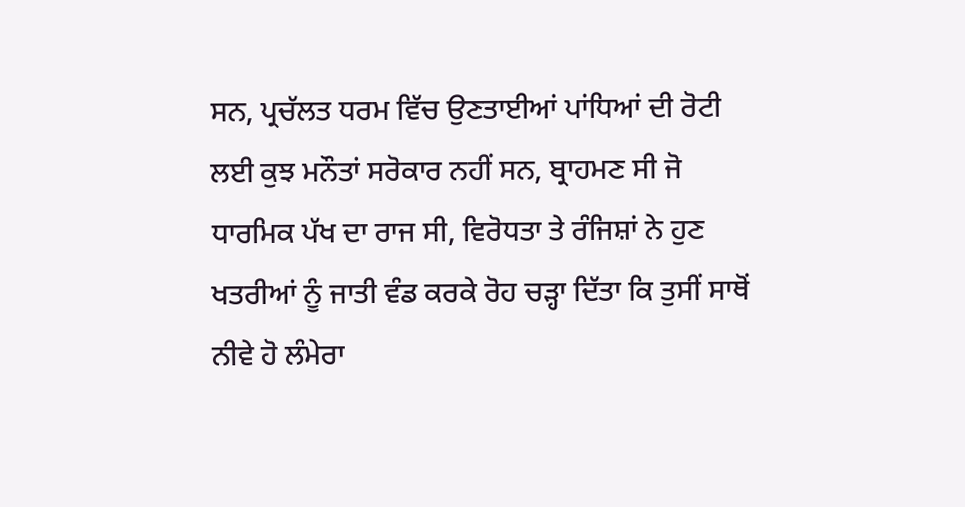ਸਨ, ਪ੍ਰਚੱਲਤ ਧਰਮ ਵਿੱਚ ਉਣਤਾਈਆਂ ਪਾਂਧਿਆਂ ਦੀ ਰੋਟੀ ਲਈ ਕੁਝ ਮਨੌਤਾਂ ਸਰੋਕਾਰ ਨਹੀਂ ਸਨ, ਬ੍ਰਾਹਮਣ ਸੀ ਜੋ ਧਾਰਮਿਕ ਪੱਖ ਦਾ ਰਾਜ ਸੀ, ਵਿਰੋਧਤਾ ਤੇ ਰੰਜਿਸ਼ਾਂ ਨੇ ਹੁਣ ਖਤਰੀਆਂ ਨੂੰ ਜਾਤੀ ਵੰਡ ਕਰਕੇ ਰੋਹ ਚੜ੍ਹਾ ਦਿੱਤਾ ਕਿ ਤੁਸੀਂ ਸਾਥੋਂ ਨੀਵੇ ਹੋ ਲੰਮੇਰਾ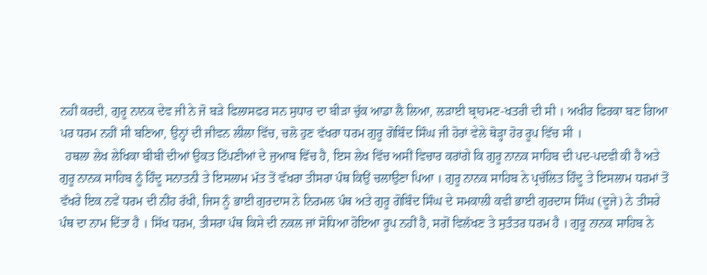ਨਹੀਂ ਕਰਦੀ, ਗੁਰੂ ਨਾਨਕ ਦੇਵ ਜੀ ਨੇ ਜੋ ਬੜੇ ਫਿਲਾਸਫਰ ਸਨ ਸੁਧਾਰ ਦਾ ਬੀੜਾ ਚੁੱਕ ਆਡਾ ਲੈ ਲਿਆ, ਲੜਾਈ ਬ੍ਰਾਹਮਣ-ਖਤਰੀ ਦੀ ਸੀ । ਅਖੀਰ ਫਿਰਕਾ ਬਣ ਗਿਆ ਪਰ ਧਰਮ ਨਹੀਂ ਸੀ ਬਣਿਆ, ਉਨ੍ਹਾਂ ਦੀ ਜੀਵਨ ਲੀਲਾ ਵਿੱਚ, ਚਲੋ ਹੁਣ ਵੱਖਰਾ ਧਰਮ ਗੁਰੂ ਗੋਬਿੰਦ ਸਿੰਘ ਜੀ ਹੋਰਾਂ ਵੇਲੇ ਥੋੜ੍ਹਾ ਹੋਰ ਰੂਪ ਵਿੱਚ ਸੀ ।
  ਹਥਲਾ ਲੇਖ ਲੇਖਿਕਾ ਬੀਬੀ ਦੀਆਂ ਉਕਤ ਟਿੱਪਣੀਆਂ ਦੇ ਜੁਆਬ ਵਿੱਚ ਹੈ, ਇਸ ਲੇਖ ਵਿੱਚ ਅਸੀਂ ਵਿਚਾਰ ਕਰਾਂਗੇ ਕਿ ਗੁਰੂ ਨਾਨਕ ਸਾਹਿਬ ਦੀ ਪਦ-ਪਦਵੀ ਕੀ ਹੈ ਅਤੇ ਗੁਰੂ ਨਾਨਕ ਸਾਹਿਬ ਨੂੰ ਹਿੰਦੂ ਸਨਾਤਨੀ ਤੇ ਇਸਲਾਮ ਮੱਤ ਤੋਂ ਵੱਖਰਾ ਤੀਸਰਾ ਪੰਥ ਕਿਉਂ ਚਲਾਉਣਾ ਪਿਆ । ਗੁਰੂ ਨਾਨਕ ਸਾਹਿਬ ਨੇ ਪ੍ਰਚੱਲਿਤ ਹਿੰਦੂ ਤੇ ਇਸਲਾਮ ਧਰਮਾਂ ਤੋਂ ਵੱਖਰੇ ਇਕ ਨਵੇਂ ਧਰਮ ਦੀ ਨੀਂਹ ਰੱਖੀ, ਜਿਸ ਨੂੰ ਭਾਈ ਗੁਰਦਾਸ ਨੇ ਨਿਰਮਲ ਪੰਥ ਅਤੇ ਗੁਰੂ ਗੋਬਿੰਦ ਸਿੰਘ ਦੇ ਸਮਕਾਲੀ ਕਵੀ ਭਾਈ ਗੁਰਦਾਸ ਸਿੰਘ (ਦੂਜੇ) ਨੇ ਤੀਸਰੇ ਪੰਥ ਦਾ ਨਾਮ ਦਿੱਤਾ ਹੈ । ਸਿੱਖ ਧਰਮ, ਤੀਸਰਾ ਪੰਥ ਕਿਸੇ ਦੀ ਨਕਲ ਜਾਂ ਸੋਧਿਆ ਹੋਇਆ ਰੂਪ ਨਹੀਂ ਹੈ, ਸਗੋਂ ਵਿਲੱਖਣ ਤੇ ਸੁਤੰਤਰ ਧਰਮ ਹੈ । ਗੁਰੂ ਨਾਨਕ ਸਾਹਿਬ ਨੇ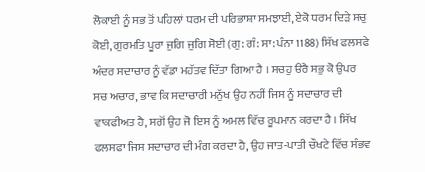ਲੋਕਾਈ ਨੂੰ ਸਭ ਤੋਂ ਪਹਿਲਾਂ ਧਰਮ ਦੀ ਪਰਿਭਾਸ਼ਾ ਸਮਝਾਈ, ਏਕੋ ਧਰਮ ਦਿੜੇ ਸਚੁ ਕੋਈ, ਗੁਰਮਤਿ ਪੂਰਾ ਜੁਗਿ ਜੁਗਿ ਸੋਈ (ਗੁ: ਗੰ: ਸਾ: ਪੰਨਾ 1188) ਸਿੱਖ ਫਲਸਫੇ ਅੰਦਰ ਸਦਾਚਾਰ ਨੂੰ ਵੱਡਾ ਮਹੱਤਵ ਦਿੱਤਾ ਗਿਆ ਹੈ । ਸਚਹੁ ੳਰੈ ਸਭੁ ਕੋ ਉਪਰ ਸਚ ਅਚਾਰ, ਭਾਵ ਕਿ ਸਦਾਚਾਰੀ ਮਨੁੱਖ ਉਹ ਨਹੀਂ ਜਿਸ ਨੂੰ ਸਦਾਚਾਰ ਦੀ ਵਾਕਫੀਅਤ ਹੈ, ਸਗੋਂ ਉਹ ਜੋ ਇਸ ਨੂੰ ਅਮਲ ਵਿੱਚ ਰੂਪਮਾਨ ਕਰਦਾ ਹੈ । ਸਿੱਖ ਫਲਸਫਾ ਜਿਸ ਸਦਾਚਾਰ ਦੀ ਮੰਗ ਕਰਦਾ ਹੈ, ਉਹ ਜਾਤ-ਪਾਤੀ ਚੌਖਟੇ ਵਿੱਚ ਸੰਭਵ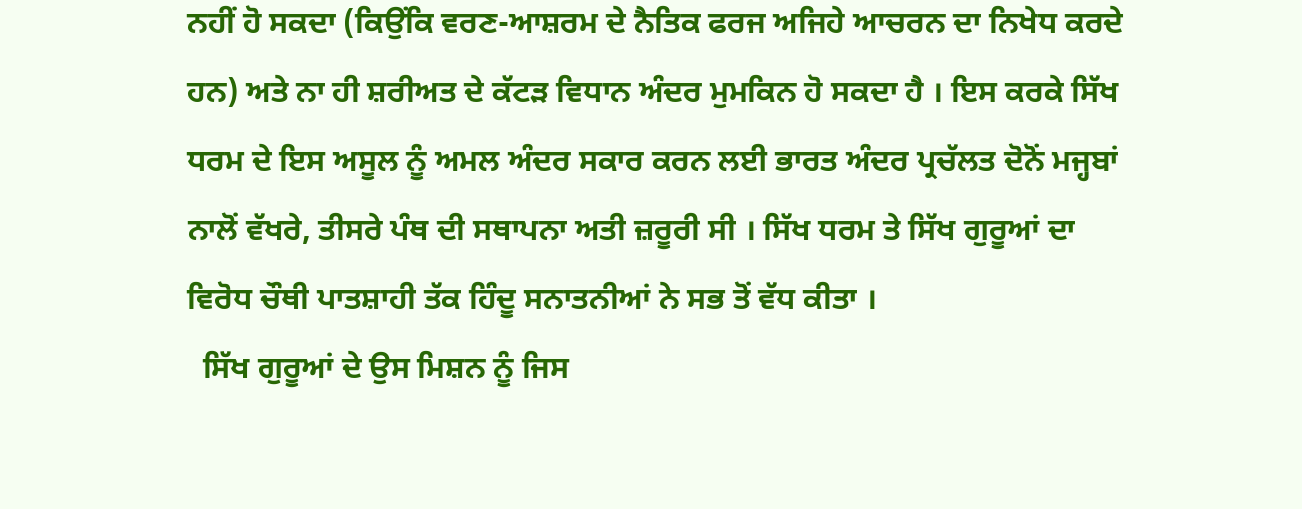ਨਹੀਂ ਹੋ ਸਕਦਾ (ਕਿਉਂਕਿ ਵਰਣ-ਆਸ਼ਰਮ ਦੇ ਨੈਤਿਕ ਫਰਜ ਅਜਿਹੇ ਆਚਰਨ ਦਾ ਨਿਖੇਧ ਕਰਦੇ ਹਨ) ਅਤੇ ਨਾ ਹੀ ਸ਼ਰੀਅਤ ਦੇ ਕੱਟੜ ਵਿਧਾਨ ਅੰਦਰ ਮੁਮਕਿਨ ਹੋ ਸਕਦਾ ਹੈ । ਇਸ ਕਰਕੇ ਸਿੱਖ ਧਰਮ ਦੇ ਇਸ ਅਸੂਲ ਨੂੰ ਅਮਲ ਅੰਦਰ ਸਕਾਰ ਕਰਨ ਲਈ ਭਾਰਤ ਅੰਦਰ ਪ੍ਰਚੱਲਤ ਦੋਨੋਂ ਮਜ੍ਹਬਾਂ ਨਾਲੋਂ ਵੱਖਰੇ, ਤੀਸਰੇ ਪੰਥ ਦੀ ਸਥਾਪਨਾ ਅਤੀ ਜ਼ਰੂਰੀ ਸੀ । ਸਿੱਖ ਧਰਮ ਤੇ ਸਿੱਖ ਗੁਰੂਆਂ ਦਾ ਵਿਰੋਧ ਚੌਥੀ ਪਾਤਸ਼ਾਹੀ ਤੱਕ ਹਿੰਦੂ ਸਨਾਤਨੀਆਂ ਨੇ ਸਭ ਤੋਂ ਵੱਧ ਕੀਤਾ ।
  ਸਿੱਖ ਗੁਰੂਆਂ ਦੇ ਉਸ ਮਿਸ਼ਨ ਨੂੰ ਜਿਸ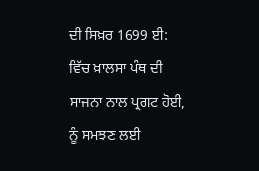ਦੀ ਸਿਖ਼ਰ 1699 ਈ: ਵਿੱਚ ਖ਼ਾਲਸਾ ਪੰਥ ਦੀ ਸਾਜਨਾ ਨਾਲ ਪ੍ਰਗਟ ਹੋਈ, ਨੂੰ ਸਮਝਣ ਲਈ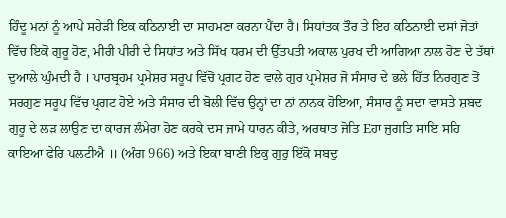ਹਿੰਦੂ ਮਨਾਂ ਨੂੰ ਆਪੇ ਸਹੇੜੀ ਇਕ ਕਠਿਨਾਈ ਦਾ ਸਾਹਮਣਾ ਕਰਨਾ ਪੈਂਦਾ ਹੈ। ਸਿਧਾਂਤਕ ਤੌਰ ਤੇ ਇਹ ਕਠਿਨਾਈ ਦਸਾਂ ਜੋਤਾਂ ਵਿੱਚ ਇਕੋ ਗੁਰੂ ਹੋਣ, ਮੀਰੀ ਪੀਰੀ ਦੇ ਸਿਧਾਂਤ ਅਤੇ ਸਿੱਖ ਧਰਮ ਦੀ ਉੱਤਪਤੀ ਅਕਾਲ ਪੁਰਖ ਦੀ ਆਗਿਆ ਨਾਲ ਹੋਣ ਦੇ ਤੱਥਾਂ ਦੁਆਲੇ ਘੁੰਮਦੀ ਹੈ । ਪਾਰਬ੍ਰਹਮ ਪ੍ਰਮੇਸ਼ਰ ਸਰੂਪ ਵਿੱਚੋਂ ਪ੍ਰਗਟ ਹੋਣ ਵਾਲੇ ਗੁਰ ਪ੍ਰਮੇਸ਼ਰ ਜੋ ਸੰਸਾਰ ਦੇ ਭਲੇ ਹਿੱਤ ਨਿਰਗੁਣ ਤੋਂ ਸਰਗੁਣ ਸਰੂਪ ਵਿੱਚ ਪ੍ਰਗਟ ਹੋਏ ਅਤੇ ਸੰਸਾਰ ਦੀ ਬੋਲੀ ਵਿੱਚ ਉਨ੍ਹਾਂ ਦਾ ਨਾਂ ਨਾਨਕ ਹੋਇਆ, ਸੰਸਾਰ ਨੂੰ ਸਦਾ ਵਾਸਤੇ ਸ਼ਬਦ ਗੁਰੂ ਦੇ ਲੜ ਲਾਉਣ ਦਾ ਕਾਰਜ ਲੰਮੇਰਾ ਹੋਣ ਕਰਕੇ ਦਸ ਜਾਮੇ ਧਾਰਨ ਕੀਤੇ, ਅਰਥਾਤ ਜੋਤਿ Eਹਾ ਜੁਗਤਿ ਸਾਇ ਸਹਿ ਕਾਇਆ ਫੇਰਿ ਪਲਟੀਐ ॥ (ਅੰਗ 966) ਅਤੇ ਇਕਾ ਬਾਣੀ ਇਕੁ ਗੁਰੁ ਇੱਕੋ ਸਬਦੁ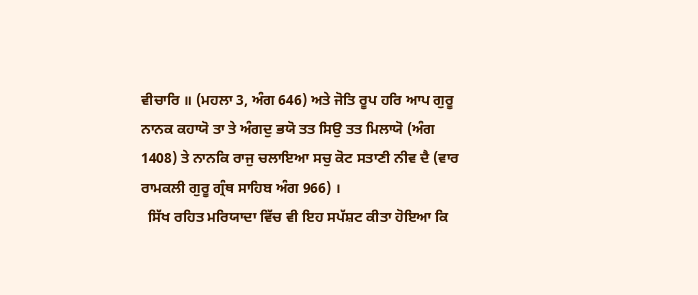ਵੀਚਾਰਿ ॥ (ਮਹਲਾ 3, ਅੰਗ 646) ਅਤੇ ਜੋਤਿ ਰੂਪ ਹਰਿ ਆਪ ਗੁਰੂ ਨਾਨਕ ਕਹਾਯੋ ਤਾ ਤੇ ਅੰਗਦੁ ਭਯੋ ਤਤ ਸਿਉ ਤਤ ਮਿਲਾਯੋ (ਅੰਗ 1408) ਤੇ ਨਾਨਕਿ ਰਾਜੁ ਚਲਾਇਆ ਸਚੁ ਕੋਟ ਸਤਾਣੀ ਨੀਵ ਦੈ (ਵਾਰ ਰਾਮਕਲੀ ਗੁਰੂ ਗ੍ਰੰਥ ਸਾਹਿਬ ਅੰਗ 966) ।
  ਸਿੱਖ ਰਹਿਤ ਮਰਿਯਾਦਾ ਵਿੱਚ ਵੀ ਇਹ ਸਪੱਸ਼ਟ ਕੀਤਾ ਹੋਇਆ ਕਿ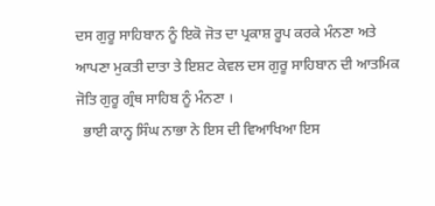ਦਸ ਗੁਰੂ ਸਾਹਿਬਾਨ ਨੂੰ ਇਕੋ ਜੋਤ ਦਾ ਪ੍ਰਕਾਸ਼ ਰੂਪ ਕਰਕੇ ਮੰਨਣਾ ਅਤੇ ਆਪਣਾ ਮੁਕਤੀ ਦਾਤਾ ਤੇ ਇਸ਼ਟ ਕੇਵਲ ਦਸ ਗੁਰੂ ਸਾਹਿਬਾਨ ਦੀ ਆਤਮਿਕ ਜੋਤਿ ਗੁਰੂ ਗ੍ਰੰਥ ਸਾਹਿਬ ਨੂੰ ਮੰਨਣਾ ।
  ਭਾਈ ਕਾਨ੍ਹ ਸਿੰਘ ਨਾਭਾ ਨੇ ਇਸ ਦੀ ਵਿਆਖਿਆ ਇਸ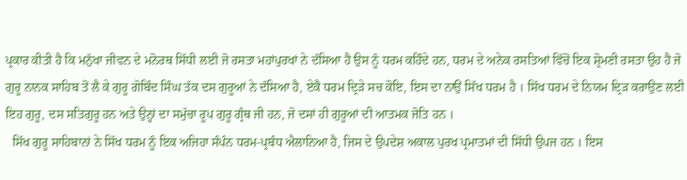ਪ੍ਰਕਾਰ ਕੀਤੀ ਹੈ ਕਿ ਮਨੁੱਖਾ ਜੀਵਨ ਦੇ ਮਨੋਰਥ ਸਿੱਧੀ ਲਈ ਜੋ ਰਸਤਾ ਮਹਾਂਪੁਰਖਾਂ ਨੇ ਦੱਸਿਆ ਹੈ ਉਸ ਨੂੰ ਧਰਮ ਕਹਿੰਦੇ ਹਨ, ਧਰਮ ਦੇ ਅਨੇਕ ਰਸਤਿਆਂ ਵਿੱਚੋਂ ਇਕ ਸ਼੍ਰੋਮਣੀ ਰਸਤਾ ਉਹ ਹੈ ਜੋ ਗੁਰੂ ਨਾਨਕ ਸਾਹਿਬ ਤੋਂ ਲੈ ਕੇ ਗੁਰੂ ਗੋਬਿੰਦ ਸਿੰਘ ਤੱਕ ਦਸ ਗੁਰੂਆਂ ਨੇ ਦੱਸਿਆ ਹੈ, ਏਕੈ ਧਰਮ ਦ੍ਰਿੜੇ ਸਚ ਕੋਇ, ਇਸ ਦਾ ਨਾਉਂ ਸਿੱਖ ਧਰਮ ਹੈ । ਸਿੱਖ ਧਰਮ ਦੇ ਨਿਯਮ ਦ੍ਰਿੜ ਕਰਾਉਣ ਲਈ ਇਹ ਗੁਰੂ, ਦਸ ਸਤਿਗੁਰੂ ਹਨ ਅਤੇ ਉਨ੍ਹਾਂ ਦਾ ਸਮੁੱਚਾ ਰੂਪ ਗੁਰੂ ਗ੍ਰੰਥ ਜੀ ਹਨ, ਜੋ ਦਸਾਂ ਹੀ ਗੁਰੂਆਂ ਦੀ ਆਤਮਕ ਜੋਤਿ ਹਨ ।
  ਸਿੱਖ ਗੁਰੂ ਸਾਹਿਬਾਨਾਂ ਨੇ ਸਿੱਖ ਧਰਮ ਨੂੰ ਇਕ ਅਜਿਹਾ ਸੰਪੰਨ ਧਰਮ-ਪ੍ਰਬੰਧ ਐਲਾਨਿਆ ਹੈ, ਜਿਸ ਦੇ ਉਪਦੇਸ਼ ਅਕਾਲ ਪੁਰਖ ਪ੍ਰਮਾਤਮਾਂ ਦੀ ਸਿੱਧੀ ਉਪਜ ਹਨ । ਇਸ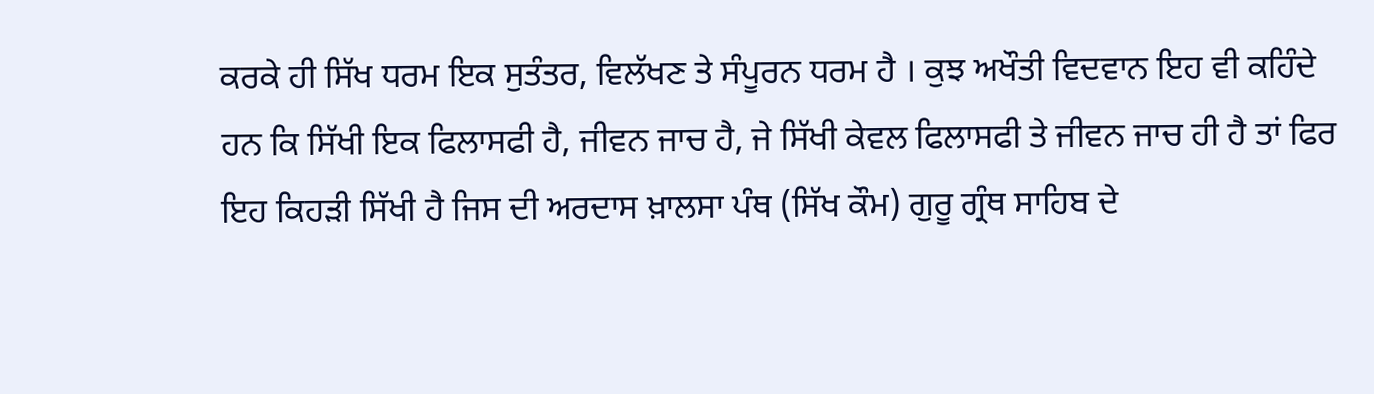ਕਰਕੇ ਹੀ ਸਿੱਖ ਧਰਮ ਇਕ ਸੁਤੰਤਰ, ਵਿਲੱਖਣ ਤੇ ਸੰਪੂਰਨ ਧਰਮ ਹੈ । ਕੁਝ ਅਖੌਤੀ ਵਿਦਵਾਨ ਇਹ ਵੀ ਕਹਿੰਦੇ ਹਨ ਕਿ ਸਿੱਖੀ ਇਕ ਫਿਲਾਸਫੀ ਹੈ, ਜੀਵਨ ਜਾਚ ਹੈ, ਜੇ ਸਿੱਖੀ ਕੇਵਲ ਫਿਲਾਸਫੀ ਤੇ ਜੀਵਨ ਜਾਚ ਹੀ ਹੈ ਤਾਂ ਫਿਰ ਇਹ ਕਿਹੜੀ ਸਿੱਖੀ ਹੈ ਜਿਸ ਦੀ ਅਰਦਾਸ ਖ਼ਾਲਸਾ ਪੰਥ (ਸਿੱਖ ਕੌਮ) ਗੁਰੂ ਗ੍ਰੰਥ ਸਾਹਿਬ ਦੇ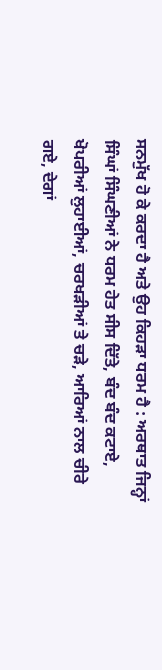ਸਨਮੁੱਖ ਹੋ ਕੇ ਕਰਦਾ ਹੈ ਅਤੇ ਉਹ ਕਿਹੜਾ ਧਰਮ ਹੈ : ਅਰਥਾਤ ਜਿਨ੍ਹਾਂ ਸਿੰਘਾਂ ਸਿੰਘਣੀਆਂ ਨੇ ਧਰਮ ਹੇਤ ਸੀਸ ਦਿੱਤੇ, ਬੰਦ ਬੰਦ ਕਟਾਏ, ਖੋਪਰੀਆਂ ਲੁਹਾਈਆਂ, ਚਰਖੜੀਆਂ ਤੇ ਚੜੇ, ਆਰਿਆਂ ਨਾਲ ਚੀਰੇ ਗਏ, ਦੇਗਾਂ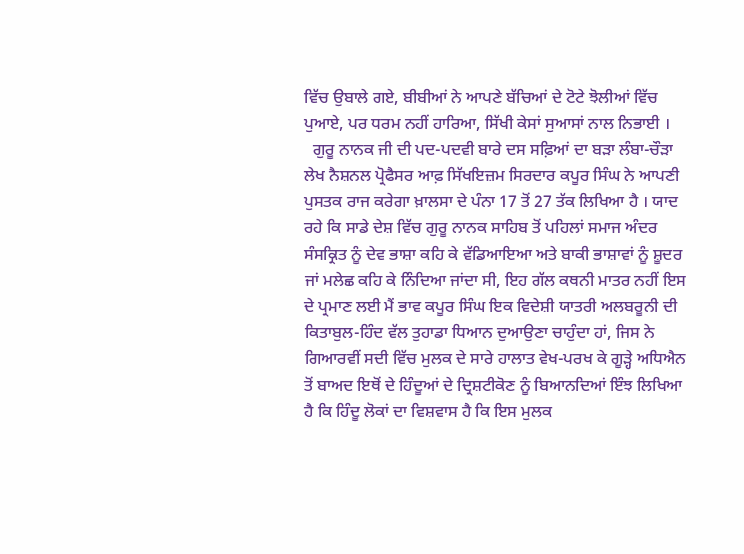ਵਿੱਚ ਉਬਾਲੇ ਗਏ, ਬੀਬੀਆਂ ਨੇ ਆਪਣੇ ਬੱਚਿਆਂ ਦੇ ਟੋਟੇ ਝੋਲੀਆਂ ਵਿੱਚ ਪੁਆਏ, ਪਰ ਧਰਮ ਨਹੀਂ ਹਾਰਿਆ, ਸਿੱਖੀ ਕੇਸਾਂ ਸੁਆਸਾਂ ਨਾਲ ਨਿਭਾਈ ।
  ਗੁਰੂ ਨਾਨਕ ਜੀ ਦੀ ਪਦ-ਪਦਵੀ ਬਾਰੇ ਦਸ ਸਫ਼ਿਆਂ ਦਾ ਬੜਾ ਲੰਬਾ-ਚੌੜਾ ਲੇਖ ਨੈਸ਼ਨਲ ਪ੍ਰੋਫੈਸਰ ਆਫ਼ ਸਿੱਖਇਜ਼ਮ ਸਿਰਦਾਰ ਕਪੂਰ ਸਿੰਘ ਨੇ ਆਪਣੀ ਪੁਸਤਕ ਰਾਜ ਕਰੇਗਾ ਖ਼ਾਲਸਾ ਦੇ ਪੰਨਾ 17 ਤੋਂ 27 ਤੱਕ ਲਿਖਿਆ ਹੈ । ਯਾਦ ਰਹੇ ਕਿ ਸਾਡੇ ਦੇਸ਼ ਵਿੱਚ ਗੁਰੂ ਨਾਨਕ ਸਾਹਿਬ ਤੋਂ ਪਹਿਲਾਂ ਸਮਾਜ ਅੰਦਰ ਸੰਸਕ੍ਰਿਤ ਨੂੰ ਦੇਵ ਭਾਸ਼ਾ ਕਹਿ ਕੇ ਵੱਡਿਆਇਆ ਅਤੇ ਬਾਕੀ ਭਾਸ਼ਾਵਾਂ ਨੂੰ ਸ਼ੂਦਰ ਜਾਂ ਮਲੇਛ ਕਹਿ ਕੇ ਨਿੰਦਿਆ ਜਾਂਦਾ ਸੀ, ਇਹ ਗੱਲ ਕਥਨੀ ਮਾਤਰ ਨਹੀਂ ਇਸ ਦੇ ਪ੍ਰਮਾਣ ਲਈ ਮੈਂ ਭਾਵ ਕਪੂਰ ਸਿੰਘ ਇਕ ਵਿਦੇਸ਼ੀ ਯਾਤਰੀ ਅਲਬਰੂਨੀ ਦੀ ਕਿਤਾਬੁਲ-ਹਿੰਦ ਵੱਲ ਤੁਹਾਡਾ ਧਿਆਨ ਦੁਆਉਣਾ ਚਾਹੁੰਦਾ ਹਾਂ, ਜਿਸ ਨੇ ਗਿਆਰਵੀਂ ਸਦੀ ਵਿੱਚ ਮੁਲਕ ਦੇ ਸਾਰੇ ਹਾਲਾਤ ਵੇਖ-ਪਰਖ ਕੇ ਗੂੜ੍ਹੇ ਅਧਿਐਨ ਤੋਂ ਬਾਅਦ ਇਥੋਂ ਦੇ ਹਿੰਦੂਆਂ ਦੇ ਦ੍ਰਿਸ਼ਟੀਕੋਣ ਨੂੰ ਬਿਆਨਦਿਆਂ ਇੰਝ ਲਿਖਿਆ ਹੈ ਕਿ ਹਿੰਦੂ ਲੋਕਾਂ ਦਾ ਵਿਸ਼ਵਾਸ ਹੈ ਕਿ ਇਸ ਮੁਲਕ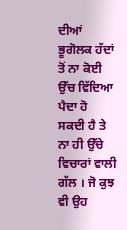ਦੀਆਂ ਭੂਗੋਲਕ ਹੱਦਾਂ ਤੋਂ ਨਾ ਕੋਈ ਉੱਚ ਵਿੱਦਿਆ ਪੈਦਾ ਹੋ ਸਕਦੀ ਹੈ ਤੇ ਨਾ ਹੀ ਉੱਚੇ ਵਿਚਾਰਾਂ ਵਾਲੀ ਗੱਲ । ਜੋ ਕੁਝ ਵੀ ਉਹ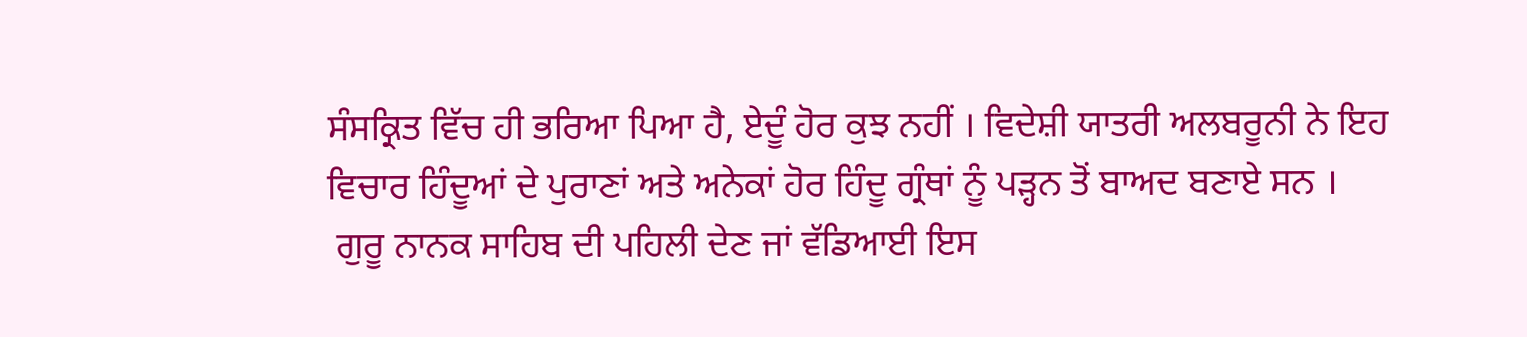ਸੰਸਕ੍ਰਿਤ ਵਿੱਚ ਹੀ ਭਰਿਆ ਪਿਆ ਹੈ, ਏਦੂੰ ਹੋਰ ਕੁਝ ਨਹੀਂ । ਵਿਦੇਸ਼ੀ ਯਾਤਰੀ ਅਲਬਰੂਨੀ ਨੇ ਇਹ ਵਿਚਾਰ ਹਿੰਦੂਆਂ ਦੇ ਪੁਰਾਣਾਂ ਅਤੇ ਅਨੇਕਾਂ ਹੋਰ ਹਿੰਦੂ ਗ੍ਰੰਥਾਂ ਨੂੰ ਪੜ੍ਹਨ ਤੋਂ ਬਾਅਦ ਬਣਾਏ ਸਨ ।
 ਗੁਰੂ ਨਾਨਕ ਸਾਹਿਬ ਦੀ ਪਹਿਲੀ ਦੇਣ ਜਾਂ ਵੱਡਿਆਈ ਇਸ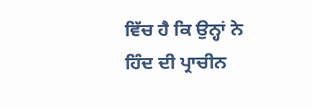ਵਿੱਚ ਹੈ ਕਿ ਉਨ੍ਹਾਂ ਨੇ ਹਿੰਦ ਦੀ ਪ੍ਰਾਚੀਨ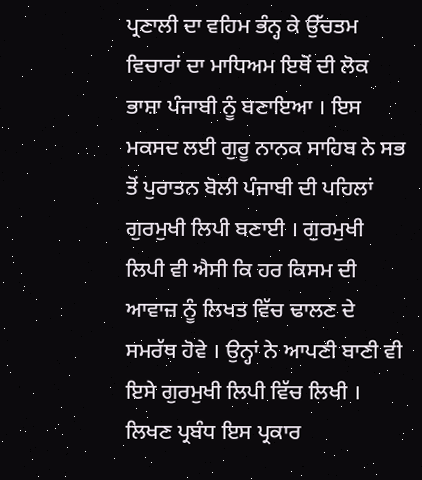ਪ੍ਰਣਾਲੀ ਦਾ ਵਹਿਮ ਭੰਨ੍ਹ ਕੇ ਉੱਚਤਮ ਵਿਚਾਰਾਂ ਦਾ ਮਾਧਿਅਮ ਇਥੋਂ ਦੀ ਲੋਕ ਭਾਸ਼ਾ ਪੰਜਾਬੀ ਨੂੰ ਬਣਾਇਆ । ਇਸ ਮਕਸਦ ਲਈ ਗੁਰੂ ਨਾਨਕ ਸਾਹਿਬ ਨੇ ਸਭ ਤੋਂ ਪੁਰਾਤਨ ਬੋਲੀ ਪੰਜਾਬੀ ਦੀ ਪਹਿਲਾਂ ਗੁਰਮੁਖੀ ਲਿਪੀ ਬਣਾਈ । ਗੁਰਮੁਖੀ ਲਿਪੀ ਵੀ ਐਸੀ ਕਿ ਹਰ ਕਿਸਮ ਦੀ ਆਵਾਜ਼ ਨੂੰ ਲਿਖਤ ਵਿੱਚ ਢਾਲਣ ਦੇ ਸਮਰੱਥ ਹੋਵੇ । ਉਨ੍ਹਾਂ ਨੇ ਆਪਣੀ ਬਾਣੀ ਵੀ ਇਸੇ ਗੁਰਮੁਖੀ ਲਿਪੀ ਵਿੱਚ ਲਿਖੀ । ਲਿਖਣ ਪ੍ਰਬੰਧ ਇਸ ਪ੍ਰਕਾਰ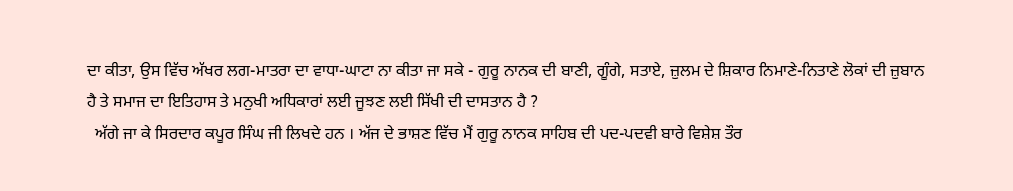ਦਾ ਕੀਤਾ, ਉਸ ਵਿੱਚ ਅੱਖਰ ਲਗ-ਮਾਤਰਾ ਦਾ ਵਾਧਾ-ਘਾਟਾ ਨਾ ਕੀਤਾ ਜਾ ਸਕੇ - ਗੁਰੂ ਨਾਨਕ ਦੀ ਬਾਣੀ, ਗੂੰਗੇ, ਸਤਾਏ, ਜ਼ੁਲਮ ਦੇ ਸ਼ਿਕਾਰ ਨਿਮਾਣੇ-ਨਿਤਾਣੇ ਲੋਕਾਂ ਦੀ ਜ਼ੁਬਾਨ ਹੈ ਤੇ ਸਮਾਜ ਦਾ ਇਤਿਹਾਸ ਤੇ ਮਨੁਖੀ ਅਧਿਕਾਰਾਂ ਲਈ ਜੂਝਣ ਲਈ ਸਿੱਖੀ ਦੀ ਦਾਸਤਾਨ ਹੈ ?
  ਅੱਗੇ ਜਾ ਕੇ ਸਿਰਦਾਰ ਕਪੂਰ ਸਿੰਘ ਜੀ ਲਿਖਦੇ ਹਨ । ਅੱਜ ਦੇ ਭਾਸ਼ਣ ਵਿੱਚ ਮੈਂ ਗੁਰੂ ਨਾਨਕ ਸਾਹਿਬ ਦੀ ਪਦ-ਪਦਵੀ ਬਾਰੇ ਵਿਸ਼ੇਸ਼ ਤੌਰ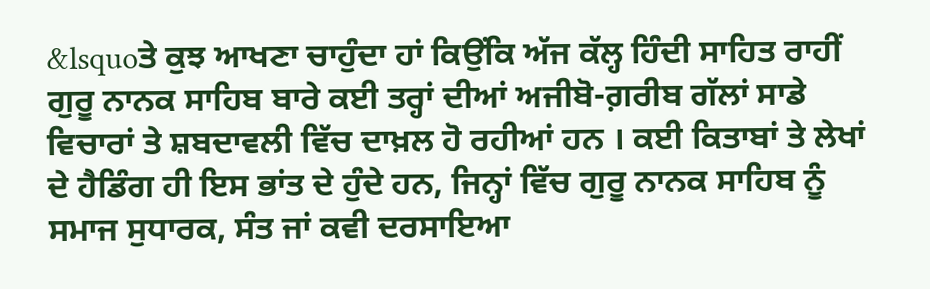&lsquoਤੇ ਕੁਝ ਆਖਣਾ ਚਾਹੁੰਦਾ ਹਾਂ ਕਿਉਂਕਿ ਅੱਜ ਕੱਲ੍ਹ ਹਿੰਦੀ ਸਾਹਿਤ ਰਾਹੀਂ ਗੁਰੂ ਨਾਨਕ ਸਾਹਿਬ ਬਾਰੇ ਕਈ ਤਰ੍ਹਾਂ ਦੀਆਂ ਅਜੀਬੋ-ਗ਼ਰੀਬ ਗੱਲਾਂ ਸਾਡੇ ਵਿਚਾਰਾਂ ਤੇ ਸ਼ਬਦਾਵਲੀ ਵਿੱਚ ਦਾਖ਼ਲ ਹੋ ਰਹੀਆਂ ਹਨ । ਕਈ ਕਿਤਾਬਾਂ ਤੇ ਲੇਖਾਂ ਦੇ ਹੈਡਿੰਗ ਹੀ ਇਸ ਭਾਂਤ ਦੇ ਹੁੰਦੇ ਹਨ, ਜਿਨ੍ਹਾਂ ਵਿੱਚ ਗੁਰੂ ਨਾਨਕ ਸਾਹਿਬ ਨੂੰ ਸਮਾਜ ਸੁਧਾਰਕ, ਸੰਤ ਜਾਂ ਕਵੀ ਦਰਸਾਇਆ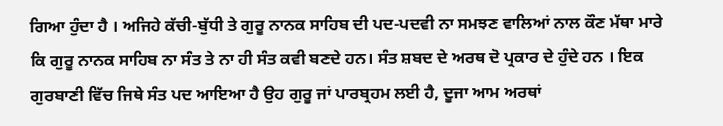ਗਿਆ ਹੁੰਦਾ ਹੈ । ਅਜਿਹੇ ਕੱਚੀ-ਬੁੱਧੀ ਤੇ ਗੁਰੂ ਨਾਨਕ ਸਾਹਿਬ ਦੀ ਪਦ-ਪਦਵੀ ਨਾ ਸਮਝਣ ਵਾਲਿਆਂ ਨਾਲ ਕੌਣ ਮੱਥਾ ਮਾਰੇ ਕਿ ਗੁਰੂ ਨਾਨਕ ਸਾਹਿਬ ਨਾ ਸੰਤ ਤੇ ਨਾ ਹੀ ਸੰਤ ਕਵੀ ਬਣਦੇ ਹਨ। ਸੰਤ ਸ਼ਬਦ ਦੇ ਅਰਥ ਦੋ ਪ੍ਰਕਾਰ ਦੇ ਹੁੰਦੇ ਹਨ । ਇਕ ਗੁਰਬਾਣੀ ਵਿੱਚ ਜਿਥੇ ਸੰਤ ਪਦ ਆਇਆ ਹੈ ਉਹ ਗੁਰੂ ਜਾਂ ਪਾਰਬ੍ਰਹਮ ਲਈ ਹੈ, ਦੂਜਾ ਆਮ ਅਰਥਾਂ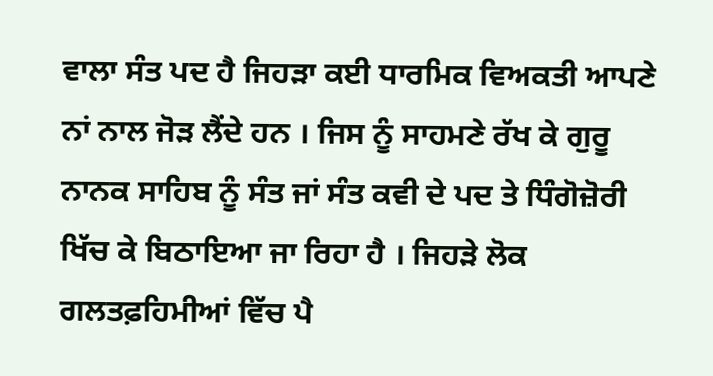ਵਾਲਾ ਸੰਤ ਪਦ ਹੈ ਜਿਹੜਾ ਕਈ ਧਾਰਮਿਕ ਵਿਅਕਤੀ ਆਪਣੇ ਨਾਂ ਨਾਲ ਜੋੜ ਲੈਂਦੇ ਹਨ । ਜਿਸ ਨੂੰ ਸਾਹਮਣੇ ਰੱਖ ਕੇ ਗੁਰੂ ਨਾਨਕ ਸਾਹਿਬ ਨੂੰ ਸੰਤ ਜਾਂ ਸੰਤ ਕਵੀ ਦੇ ਪਦ ਤੇ ਧਿੰਗੋਜ਼ੋਰੀ ਖਿੱਚ ਕੇ ਬਿਠਾਇਆ ਜਾ ਰਿਹਾ ਹੈ । ਜਿਹੜੇ ਲੋਕ ਗਲਤਫ਼ਹਿਮੀਆਂ ਵਿੱਚ ਪੈ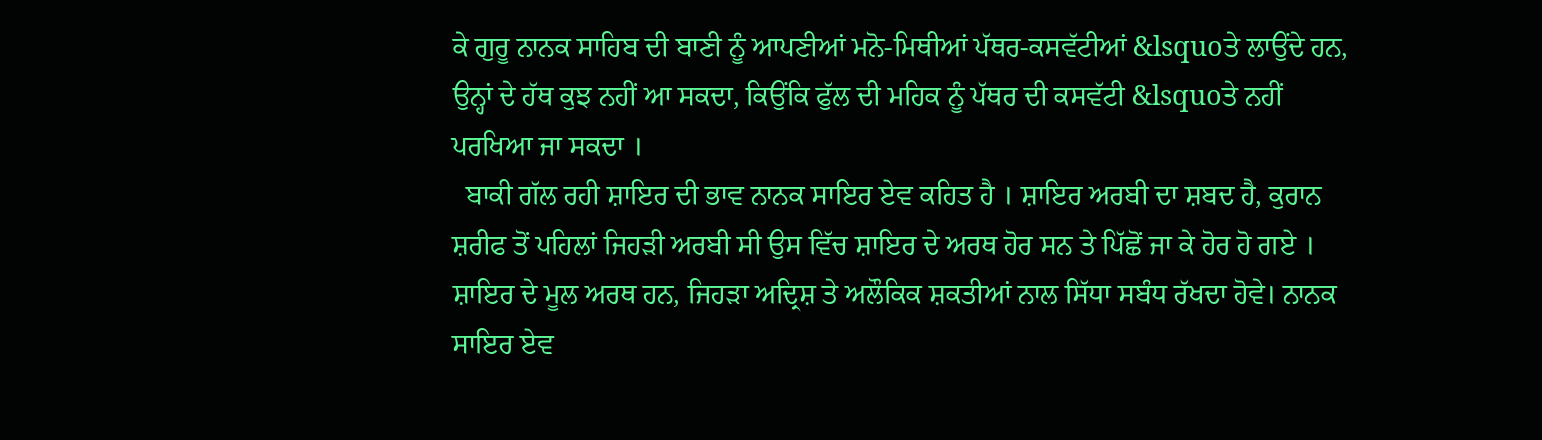ਕੇ ਗੁਰੂ ਨਾਨਕ ਸਾਹਿਬ ਦੀ ਬਾਣੀ ਨੂੰ ਆਪਣੀਆਂ ਮਨੋ-ਮਿਥੀਆਂ ਪੱਥਰ-ਕਸਵੱਟੀਆਂ &lsquoਤੇ ਲਾਉਂਦੇ ਹਨ, ਉਨ੍ਹਾਂ ਦੇ ਹੱਥ ਕੁਝ ਨਹੀਂ ਆ ਸਕਦਾ, ਕਿਉਂਕਿ ਫੁੱਲ ਦੀ ਮਹਿਕ ਨੂੰ ਪੱਥਰ ਦੀ ਕਸਵੱਟੀ &lsquoਤੇ ਨਹੀਂ ਪਰਖਿਆ ਜਾ ਸਕਦਾ ।
  ਬਾਕੀ ਗੱਲ ਰਹੀ ਸ਼ਾਇਰ ਦੀ ਭਾਵ ਨਾਨਕ ਸਾਇਰ ਏਵ ਕਹਿਤ ਹੈ । ਸ਼ਾਇਰ ਅਰਬੀ ਦਾ ਸ਼ਬਦ ਹੈ, ਕੁਰਾਨ ਸ਼ਰੀਫ ਤੋਂ ਪਹਿਲਾਂ ਜਿਹੜੀ ਅਰਬੀ ਸੀ ਉਸ ਵਿੱਚ ਸ਼ਾਇਰ ਦੇ ਅਰਥ ਹੋਰ ਸਨ ਤੇ ਪਿੱਛੋਂ ਜਾ ਕੇ ਹੋਰ ਹੋ ਗਏ । ਸ਼ਾਇਰ ਦੇ ਮੂਲ ਅਰਥ ਹਨ, ਜਿਹੜਾ ਅਦ੍ਰਿਸ਼ ਤੇ ਅਲੌਕਿਕ ਸ਼ਕਤੀਆਂ ਨਾਲ ਸਿੱਧਾ ਸਬੰਧ ਰੱਖਦਾ ਹੋਵੇ। ਨਾਨਕ ਸਾਇਰ ਏਵ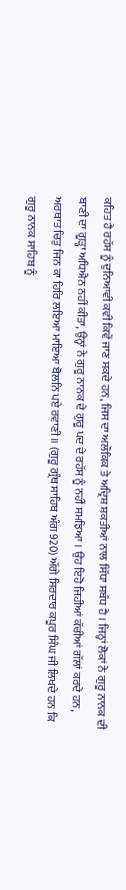ਕਹਿਤ ਹੈ ਰਹੱਸ ਨੂੰ ਦੁਨਿਆਵੀ ਕਵੀ ਕਿਵੇਂ ਜਾਣ ਸਕਦੇ ਹਨ, ਜਿਸ ਦਾ ਅਲੌਕਿਕ ਤੇ ਅਦ੍ਰਿਸ਼ ਸ਼ਕਤੀਆਂ ਨਾਲ ਸਿੱਧਾ ਸਬੰਧ ਹੈ । ਜਿਨ੍ਹਾਂ ਲੋਕਾਂ ਨੇ ਗੁਰੂ ਨਾਨਕ ਦੀ ਬਾਣੀ ਦਾ ਗੂੜ੍ਹਾ ਅਧਿਐਨ ਨਹੀਂ ਕੀਤਾ, ਉਨ੍ਹਾਂ ਨੇ ਗੁਰੂ ਨਾਨਕ ਦੇ ਗੁਰੂ ਪਦ ਦੇ ਰਹੱਸ ਨੂੰ ਨਹੀਂ ਸਮਝਿਆ । ਉਹ ਇਹੋ ਜਿਹੀਆਂ ਕੱਚੀਆਂ ਗੱਲਾਂ ਕਰਦੇ ਹਨ, ਅਰਥਾਤ ਚਿਤੁ ਜਿਨ ਕਾ ਹਿਰਿ ਲਇਆ ਮਾਇਆ ਬੋਲਨਿ ਪਏ ਰਵਾਣੀ ॥ (ਗੁਰੂ ਗ੍ਰੰਥ ਸਾਹਿਬ ਅੰਗ 920) ਅੱਗੇ ਸਿਰਦਾਰ ਕਪੂਰ ਸਿੰਘ ਜੀ ਲਿਖਦੇ ਹਨ ਕਿ ਗੁਰੂ ਨਾਨਕ ਸਾਹਿਬ ਨੂੰ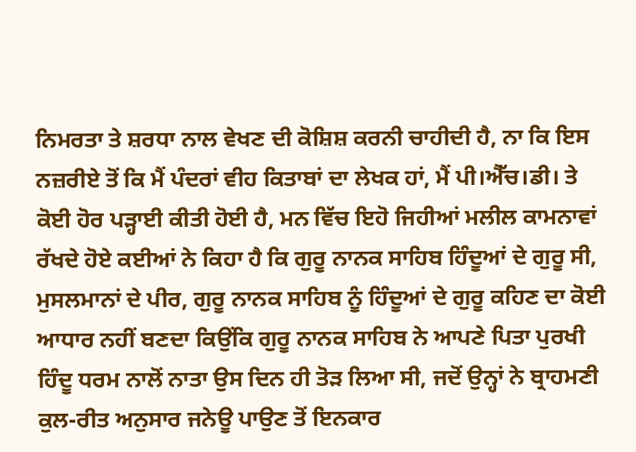ਨਿਮਰਤਾ ਤੇ ਸ਼ਰਧਾ ਨਾਲ ਵੇਖਣ ਦੀ ਕੋਸ਼ਿਸ਼ ਕਰਨੀ ਚਾਹੀਦੀ ਹੈ, ਨਾ ਕਿ ਇਸ ਨਜ਼ਰੀਏ ਤੋਂ ਕਿ ਮੈਂ ਪੰਦਰਾਂ ਵੀਹ ਕਿਤਾਬਾਂ ਦਾ ਲੇਖਕ ਹਾਂ, ਮੈਂ ਪੀ।ਐੱਚ।ਡੀ। ਤੇ ਕੋਈ ਹੋਰ ਪੜ੍ਹਾਈ ਕੀਤੀ ਹੋਈ ਹੈ, ਮਨ ਵਿੱਚ ਇਹੋ ਜਿਹੀਆਂ ਮਲੀਲ ਕਾਮਨਾਵਾਂ ਰੱਖਦੇ ਹੋਏ ਕਈਆਂ ਨੇ ਕਿਹਾ ਹੈ ਕਿ ਗੁਰੂ ਨਾਨਕ ਸਾਹਿਬ ਹਿੰਦੂਆਂ ਦੇ ਗੁਰੂ ਸੀ, ਮੁਸਲਮਾਨਾਂ ਦੇ ਪੀਰ, ਗੁਰੂ ਨਾਨਕ ਸਾਹਿਬ ਨੂੰ ਹਿੰਦੂਆਂ ਦੇ ਗੁਰੂ ਕਹਿਣ ਦਾ ਕੋਈ ਆਧਾਰ ਨਹੀਂ ਬਣਦਾ ਕਿਉਂਕਿ ਗੁਰੂ ਨਾਨਕ ਸਾਹਿਬ ਨੇ ਆਪਣੇ ਪਿਤਾ ਪੁਰਖੀ ਹਿੰਦੂ ਧਰਮ ਨਾਲੋਂ ਨਾਤਾ ਉਸ ਦਿਨ ਹੀ ਤੋੜ ਲਿਆ ਸੀ, ਜਦੋਂ ਉਨ੍ਹਾਂ ਨੇ ਬ੍ਰਾਹਮਣੀ ਕੁਲ-ਰੀਤ ਅਨੁਸਾਰ ਜਨੇਊ ਪਾਉਣ ਤੋਂ ਇਨਕਾਰ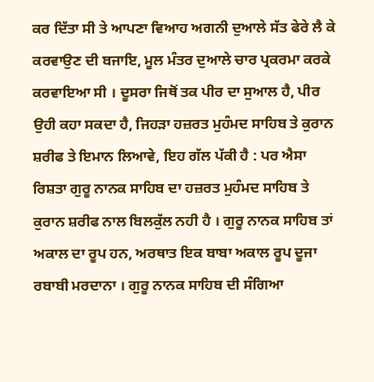ਕਰ ਦਿੱਤਾ ਸੀ ਤੇ ਆਪਣਾ ਵਿਆਹ ਅਗਨੀ ਦੁਆਲੇ ਸੱਤ ਫੇਰੇ ਲੈ ਕੇ ਕਰਵਾਉਣ ਦੀ ਬਜਾਇ, ਮੂਲ ਮੰਤਰ ਦੁਆਲੇ ਚਾਰ ਪ੍ਰਕਰਮਾ ਕਰਕੇ ਕਰਵਾਇਆ ਸੀ । ਦੂਸਰਾ ਜਿਥੋਂ ਤਕ ਪੀਰ ਦਾ ਸੁਆਲ ਹੈ, ਪੀਰ ਉਹੀ ਕਹਾ ਸਕਦਾ ਹੈ, ਜਿਹੜਾ ਹਜ਼ਰਤ ਮੁਹੰਮਦ ਸਾਹਿਬ ਤੇ ਕੁਰਾਨ ਸ਼ਰੀਫ ਤੇ ਇਮਾਨ ਲਿਆਵੇ, ਇਹ ਗੱਲ ਪੱਕੀ ਹੈ : ਪਰ ਐਸਾ ਰਿਸ਼ਤਾ ਗੁਰੂ ਨਾਨਕ ਸਾਹਿਬ ਦਾ ਹਜ਼ਰਤ ਮੁਹੰਮਦ ਸਾਹਿਬ ਤੇ ਕੁਰਾਨ ਸ਼ਰੀਫ ਨਾਲ ਬਿਲਕੁੱਲ ਨਹੀ ਹੈ । ਗੁਰੂ ਨਾਨਕ ਸਾਹਿਬ ਤਾਂ ਅਕਾਲ ਦਾ ਰੂਪ ਹਨ, ਅਰਥਾਤ ਇਕ ਬਾਬਾ ਅਕਾਲ ਰੂਪ ਦੂਜਾ ਰਬਾਬੀ ਮਰਦਾਨਾ । ਗੁਰੂ ਨਾਨਕ ਸਾਹਿਬ ਦੀ ਸੰਗਿਆ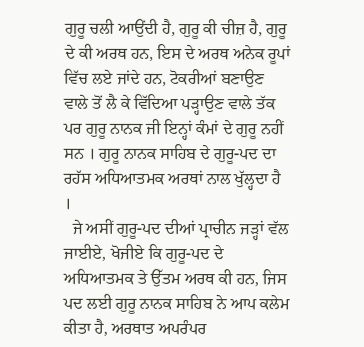ਗੁਰੂ ਚਲੀ ਆਉਂਦੀ ਹੈ, ਗੁਰੂ ਕੀ ਚੀਜ਼ ਹੈ, ਗੁਰੂ ਦੇ ਕੀ ਅਰਥ ਹਨ, ਇਸ ਦੇ ਅਰਥ ਅਨੇਕ ਰੂਪਾਂ ਵਿੱਚ ਲਏ ਜਾਂਦੇ ਹਨ, ਟੋਕਰੀਆਂ ਬਣਾਉਣ ਵਾਲੇ ਤੋਂ ਲੈ ਕੇ ਵਿੱਦਿਆ ਪੜ੍ਹਾਉਣ ਵਾਲੇ ਤੱਕ ਪਰ ਗੁਰੂ ਨਾਨਕ ਜੀ ਇਨ੍ਹਾਂ ਕੰਮਾਂ ਦੇ ਗੁਰੂ ਨਹੀਂ ਸਨ । ਗੁਰੂ ਨਾਨਕ ਸਾਹਿਬ ਦੇ ਗੁਰੂ-ਪਦ ਦਾ ਰਹੱਸ ਅਧਿਆਤਮਕ ਅਰਥਾਂ ਨਾਲ ਖੁੱਲ੍ਹਦਾ ਹੈ ।
  ਜੇ ਅਸੀਂ ਗੁਰੂ-ਪਦ ਦੀਆਂ ਪ੍ਰਾਚੀਨ ਜੜ੍ਹਾਂ ਵੱਲ ਜਾਈਏ, ਖੋਜੀਏ ਕਿ ਗੁਰੂ-ਪਦ ਦੇ ਅਧਿਆਤਮਕ ਤੇ ਉੱਤਮ ਅਰਥ ਕੀ ਹਨ, ਜਿਸ ਪਦ ਲਈ ਗੁਰੂ ਨਾਨਕ ਸਾਹਿਬ ਨੇ ਆਪ ਕਲੇਮ ਕੀਤਾ ਹੈ, ਅਰਥਾਤ ਅਪਰੰਪਰ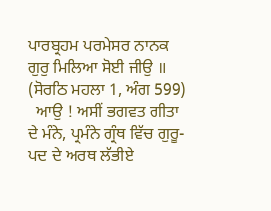ਪਾਰਬ੍ਰਹਮ ਪਰਮੇਸਰ ਨਾਨਕ ਗੁਰੁ ਮਿਲਿਆ ਸੋਈ ਜੀਉ ॥ (ਸੋਰਠਿ ਮਹਲਾ 1, ਅੰਗ 599)
  ਆਉ ! ਅਸੀਂ ਭਗਵਤ ਗੀਤਾ ਦੇ ਮੰਨੇ, ਪ੍ਰਮੰਨੇ ਗ੍ਰੰਥ ਵਿੱਚ ਗੁਰੂ-ਪਦ ਦੇ ਅਰਥ ਲੱਭੀਏ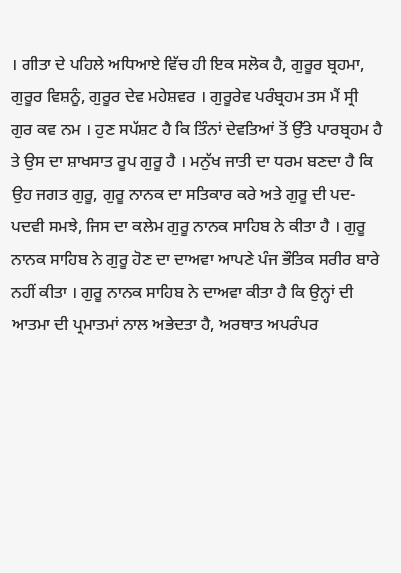। ਗੀਤਾ ਦੇ ਪਹਿਲੇ ਅਧਿਆਏ ਵਿੱਚ ਹੀ ਇਕ ਸਲੋਕ ਹੈ, ਗੁਰੂਰ ਬ੍ਰਹਮਾ, ਗੁਰੂਰ ਵਿਸ਼ਨੂੰ, ਗੁਰੂਰ ਦੇਵ ਮਹੇਸ਼ਵਰ । ਗੁਰੂਰੇਵ ਪਰੰਬ੍ਰਹਮ ਤਸ ਮੈਂ ਸ੍ਰੀ ਗੁਰ ਕਵ ਨਮ । ਹੁਣ ਸਪੱਸ਼ਟ ਹੈ ਕਿ ਤਿੰਨਾਂ ਦੇਵਤਿਆਂ ਤੋਂ ਉੱਤੇ ਪਾਰਬ੍ਰਹਮ ਹੈ ਤੇ ਉਸ ਦਾ ਸ਼ਾਖਸਾਤ ਰੂਪ ਗੁਰੂ ਹੈ । ਮਨੁੱਖ ਜਾਤੀ ਦਾ ਧਰਮ ਬਣਦਾ ਹੈ ਕਿ ਉਹ ਜਗਤ ਗੁਰੂ, ਗੁਰੂ ਨਾਨਕ ਦਾ ਸਤਿਕਾਰ ਕਰੇ ਅਤੇ ਗੁਰੂ ਦੀ ਪਦ-ਪਦਵੀ ਸਮਝੇ, ਜਿਸ ਦਾ ਕਲੇਮ ਗੁਰੂ ਨਾਨਕ ਸਾਹਿਬ ਨੇ ਕੀਤਾ ਹੈ । ਗੁਰੂ ਨਾਨਕ ਸਾਹਿਬ ਨੇ ਗੁਰੂ ਹੋਣ ਦਾ ਦਾਅਵਾ ਆਪਣੇ ਪੰਜ ਭੌਤਿਕ ਸਰੀਰ ਬਾਰੇ ਨਹੀਂ ਕੀਤਾ । ਗੁਰੂ ਨਾਨਕ ਸਾਹਿਬ ਨੇ ਦਾਅਵਾ ਕੀਤਾ ਹੈ ਕਿ ਉਨ੍ਹਾਂ ਦੀ ਆਤਮਾ ਦੀ ਪ੍ਰਮਾਤਮਾਂ ਨਾਲ ਅਭੇਦਤਾ ਹੈ, ਅਰਥਾਤ ਅਪਰੰਪਰ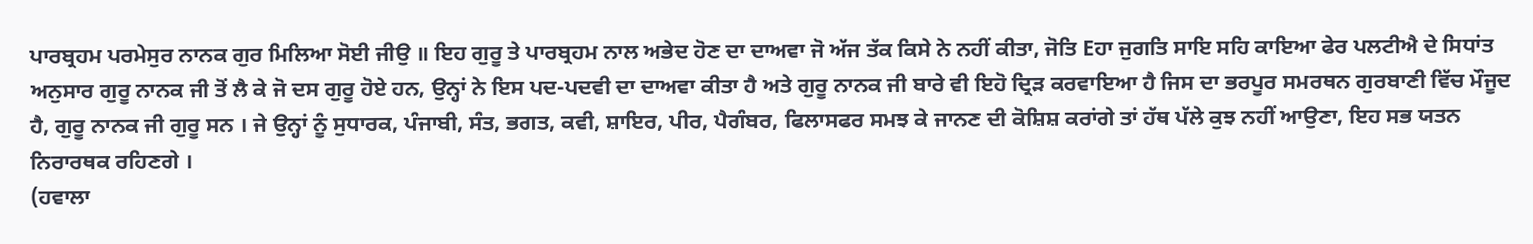ਪਾਰਬ੍ਰਹਮ ਪਰਮੇਸੁਰ ਨਾਨਕ ਗੁਰ ਮਿਲਿਆ ਸੋਈ ਜੀਉ ॥ ਇਹ ਗੁਰੂ ਤੇ ਪਾਰਬ੍ਰਹਮ ਨਾਲ ਅਭੇਦ ਹੋਣ ਦਾ ਦਾਅਵਾ ਜੋ ਅੱਜ ਤੱਕ ਕਿਸੇ ਨੇ ਨਹੀਂ ਕੀਤਾ, ਜੋਤਿ Eਹਾ ਜੁਗਤਿ ਸਾਇ ਸਹਿ ਕਾਇਆ ਫੇਰ ਪਲਟੀਐ ਦੇ ਸਿਧਾਂਤ ਅਨੁਸਾਰ ਗੁਰੂ ਨਾਨਕ ਜੀ ਤੋਂ ਲੈ ਕੇ ਜੋ ਦਸ ਗੁਰੂ ਹੋਏ ਹਨ, ਉਨ੍ਹਾਂ ਨੇ ਇਸ ਪਦ-ਪਦਵੀ ਦਾ ਦਾਅਵਾ ਕੀਤਾ ਹੈ ਅਤੇ ਗੁਰੂ ਨਾਨਕ ਜੀ ਬਾਰੇ ਵੀ ਇਹੋ ਦ੍ਰਿੜ ਕਰਵਾਇਆ ਹੈ ਜਿਸ ਦਾ ਭਰਪੂਰ ਸਮਰਥਨ ਗੁਰਬਾਣੀ ਵਿੱਚ ਮੌਜੂਦ ਹੈ, ਗੁਰੂ ਨਾਨਕ ਜੀ ਗੁਰੂ ਸਨ । ਜੇ ਉਨ੍ਹਾਂ ਨੂੰ ਸੁਧਾਰਕ, ਪੰਜਾਬੀ, ਸੰਤ, ਭਗਤ, ਕਵੀ, ਸ਼ਾਇਰ, ਪੀਰ, ਪੈਗੰਬਰ, ਫਿਲਾਸਫਰ ਸਮਝ ਕੇ ਜਾਨਣ ਦੀ ਕੋਸ਼ਿਸ਼ ਕਰਾਂਗੇ ਤਾਂ ਹੱਥ ਪੱਲੇ ਕੁਝ ਨਹੀਂ ਆਉਣਾ, ਇਹ ਸਭ ਯਤਨ ਨਿਰਾਰਥਕ ਰਹਿਣਗੇ ।
(ਹਵਾਲਾ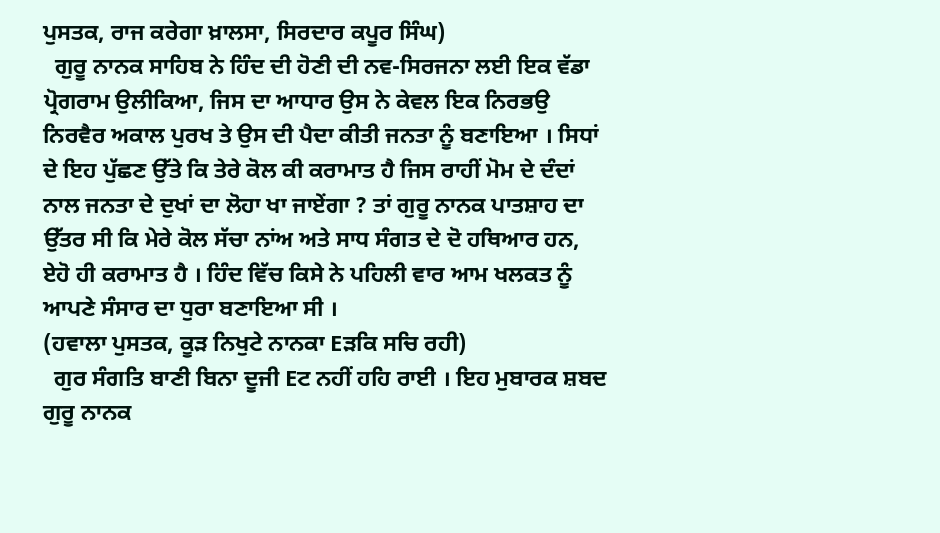ਪੁਸਤਕ, ਰਾਜ ਕਰੇਗਾ ਖ਼ਾਲਸਾ, ਸਿਰਦਾਰ ਕਪੂਰ ਸਿੰਘ)
  ਗੁਰੂ ਨਾਨਕ ਸਾਹਿਬ ਨੇ ਹਿੰਦ ਦੀ ਹੋਣੀ ਦੀ ਨਵ-ਸਿਰਜਨਾ ਲਈ ਇਕ ਵੱਡਾ ਪ੍ਰੋਗਰਾਮ ਉਲੀਕਿਆ, ਜਿਸ ਦਾ ਆਧਾਰ ਉਸ ਨੇ ਕੇਵਲ ਇਕ ਨਿਰਭਉ ਨਿਰਵੈਰ ਅਕਾਲ ਪੁਰਖ ਤੇ ਉਸ ਦੀ ਪੈਦਾ ਕੀਤੀ ਜਨਤਾ ਨੂੰ ਬਣਾਇਆ । ਸਿਧਾਂ ਦੇ ਇਹ ਪੁੱਛਣ ਉੱਤੇ ਕਿ ਤੇਰੇ ਕੋਲ ਕੀ ਕਰਾਮਾਤ ਹੈ ਜਿਸ ਰਾਹੀਂ ਮੋਮ ਦੇ ਦੰਦਾਂ ਨਾਲ ਜਨਤਾ ਦੇ ਦੁਖਾਂ ਦਾ ਲੋਹਾ ਖਾ ਜਾਏਂਗਾ ? ਤਾਂ ਗੁਰੂ ਨਾਨਕ ਪਾਤਸ਼ਾਹ ਦਾ ਉੱਤਰ ਸੀ ਕਿ ਮੇਰੇ ਕੋਲ ਸੱਚਾ ਨਾਂਅ ਅਤੇ ਸਾਧ ਸੰਗਤ ਦੇ ਦੋ ਹਥਿਆਰ ਹਨ, ਏਹੋ ਹੀ ਕਰਾਮਾਤ ਹੈ । ਹਿੰਦ ਵਿੱਚ ਕਿਸੇ ਨੇ ਪਹਿਲੀ ਵਾਰ ਆਮ ਖਲਕਤ ਨੂੰ ਆਪਣੇ ਸੰਸਾਰ ਦਾ ਧੁਰਾ ਬਣਾਇਆ ਸੀ ।
(ਹਵਾਲਾ ਪੁਸਤਕ, ਕੂੜ ਨਿਖੁਟੇ ਨਾਨਕਾ Eੜਕਿ ਸਚਿ ਰਹੀ)
  ਗੁਰ ਸੰਗਤਿ ਬਾਣੀ ਬਿਨਾ ਦੂਜੀ Eਟ ਨਹੀਂ ਹਹਿ ਰਾਈ । ਇਹ ਮੁਬਾਰਕ ਸ਼ਬਦ ਗੁਰੂ ਨਾਨਕ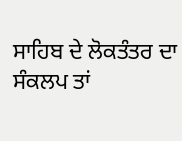ਸਾਹਿਬ ਦੇ ਲੋਕਤੰਤਰ ਦਾ ਸੰਕਲਪ ਤਾਂ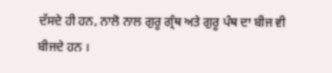ਦੱਸਦੇ ਹੀ ਹਨ, ਨਾਲੋ ਨਾਲ ਗੁਰੂ ਗ੍ਰੰਥ ਅਤੇ ਗੁਰੂ ਪੰਥ ਦਾ ਬੀਜ ਵੀ ਬੀਜਦੇ ਹਨ ।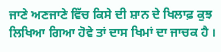ਜਾਣੇ ਅਣਜਾਣੇ ਵਿੱਚ ਕਿਸੇ ਦੀ ਸ਼ਾਨ ਦੇ ਖਿਲਾਫ਼ ਕੁਝ ਲਿਖਿਆ ਗਿਆ ਹੋਵੇ ਤਾਂ ਦਾਸ ਖਿਮਾਂ ਦਾ ਜਾਚਕ ਹੈ ।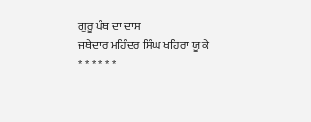ਗੁਰੂ ਪੰਥ ਦਾ ਦਾਸ
ਜਥੇਦਾਰ ਮਹਿੰਦਰ ਸਿੰਘ ਖਹਿਰਾ ਯੂ ਕੇ
* * * * * *